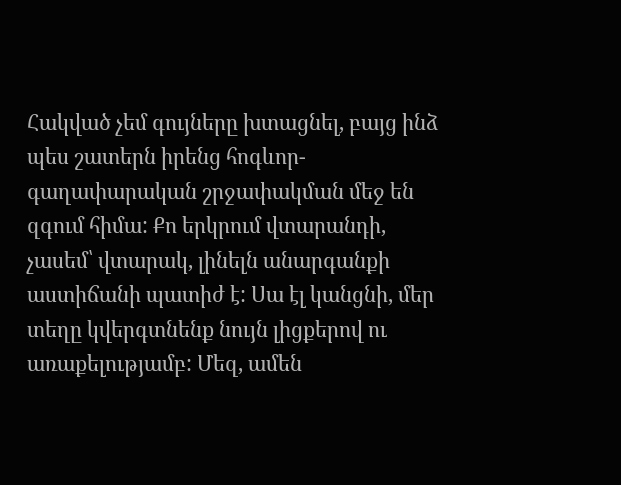Հակված չեմ գույները խտացնել, բայց ինձ պես շատերն իրենց հոգևոր-գաղափարական շրջափակման մեջ են զգում հիմա: Քո երկրում վտարանդի, չասեմ՝ վտարակ, լինելն անարգանքի աստիճանի պատիժ է: Սա էլ կանցնի, մեր տեղը կվերգտնենք նույն լիցքերով ու առաքելությամբ: Մեզ, ամեն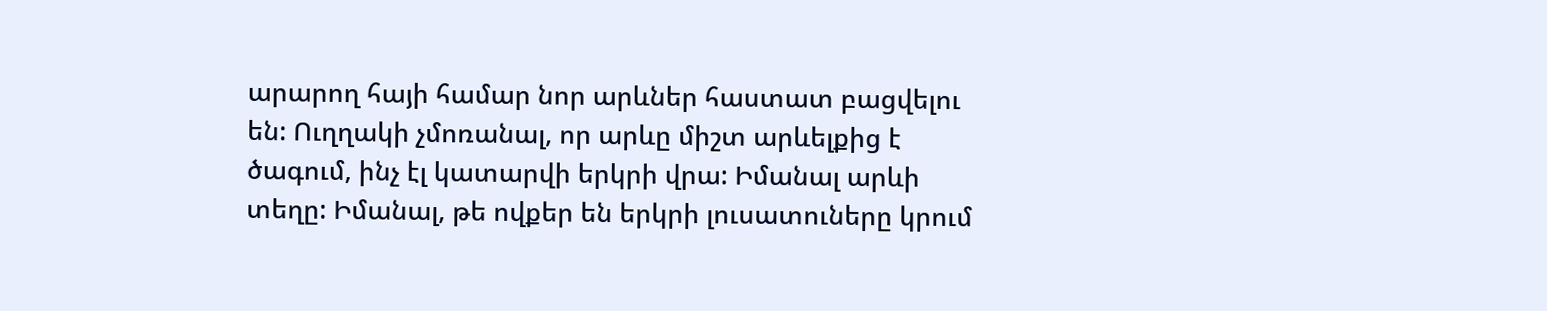արարող հայի համար նոր արևներ հաստատ բացվելու են: Ուղղակի չմոռանալ, որ արևը միշտ արևելքից է ծագում, ինչ էլ կատարվի երկրի վրա: Իմանալ արևի տեղը: Իմանալ, թե ովքեր են երկրի լուսատուները կրում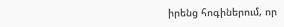իրենց հոգիներում, որ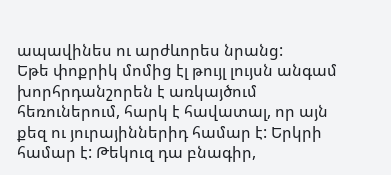ապավինես ու արժևորես նրանց:
Եթե փոքրիկ մոմից էլ թույլ լույսն անգամ խորհրդանշորեն է առկայծում հեռուներում, հարկ է հավատալ, որ այն քեզ ու յուրայիններիդ համար է: Երկրի համար է: Թեկուզ դա բնագիր,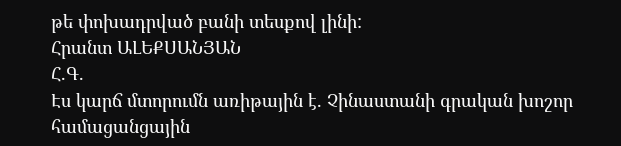թե փոխադրված բանի տեսքով լինի:
Հրանտ ԱԼԵՔՍԱՆՅԱՆ
Հ.Գ.
Էս կարճ մտորումն առիթային է. Չինաստանի գրական խոշոր համացանցային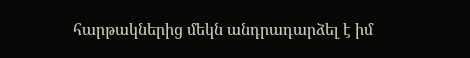հարթակներից մեկն անդրադարձել է իմ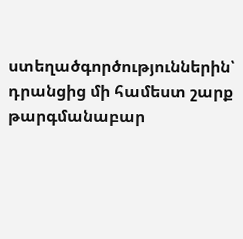ստեղածգործություններին՝ դրանցից մի համեստ շարք թարգմանաբար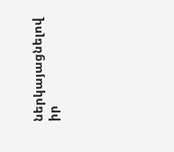ներկայացնելով իր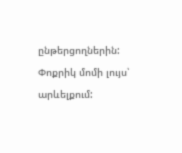ընթերցողներին: Փոքրիկ մոմի լույս՝ արևելքում: